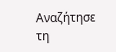Αναζήτησε τη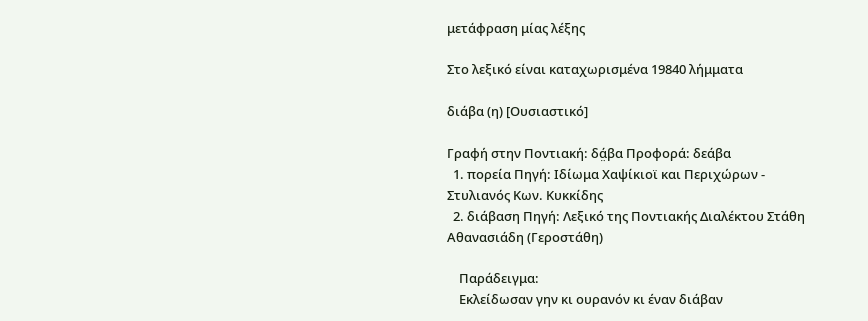μετάφραση μίας λέξης

Στο λεξικό είναι καταχωρισμένα 19840 λήμματα

διάβα (η) [Ουσιαστικό]

Γραφή στην Ποντιακή: δά̤βα Προφορά: δεάβα
  1. πορεία Πηγή: Ιδίωμα Χαψίκιοϊ και Περιχώρων - Στυλιανός Κων. Κυκκίδης
  2. διάβαση Πηγή: Λεξικό της Ποντιακής Διαλέκτου Στάθη Αθανασιάδη (Γεροστάθη)

    Παράδειγμα:
    Εκλείδωσαν γην κι ουρανόν κι έναν διάβαν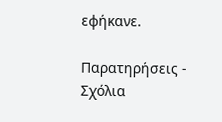εφήκανε.

Παρατηρήσεις - Σχόλια